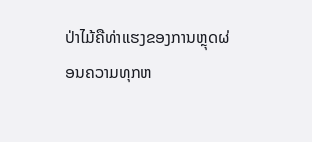ປ່າໄມ້ຄືທ່າແຮງຂອງການຫຼຸດຜ່ອນຄວາມທຸກຫ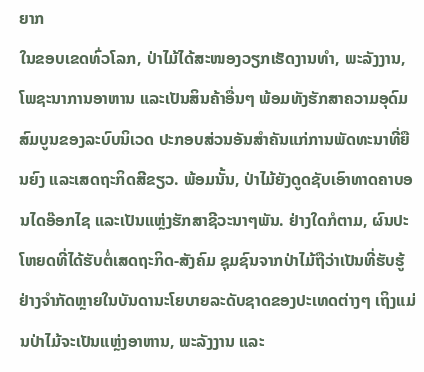ຍາກ
ໃນຂອບເຂດທົ່ວໂລກ, ປ່າໄມ້ໄດ້ສະໜອງວຽກເຮັດງານທຳ, ພະລັງງານ, ໂພຊະນາການອາຫານ ແລະເປັນສິນຄ້າອື່ນໆ ພ້ອມທັງຮັກສາຄວາມອຸດົມສົມບູນຂອງລະບົບນິເວດ ປະກອບສ່ວນອັນສຳຄັນແກ່ການພັດທະນາທີ່ຍືນຍົງ ແລະເສດຖະກິດສີຂຽວ. ພ້ອມນັ້ນ, ປ່າໄມ້ຍັງດູດຊັບເອົາທາດຄາບອນໄດອ໊ອກໄຊ ແລະເປັນແຫຼ່ງຮັກສາຊີວະນາໆພັນ. ຢ່າງໃດກໍຕາມ, ຜົນປະໂຫຍດທີ່ໄດ້ຮັບຕໍ່ເສດຖະກິດ-ສັງຄົມ ຊຸມຊົນຈາກປ່າໄມ້ຖືວ່າເປັນທີ່ຮັບຮູ້ຢ່າງຈຳກັດຫຼາຍໃນບັນດານະໂຍບາຍລະດັບຊາດຂອງປະເທດຕ່າງໆ ເຖິງແມ່ນປ່າໄມ້ຈະເປັນແຫຼ່ງອາຫານ, ພະລັງງານ ແລະ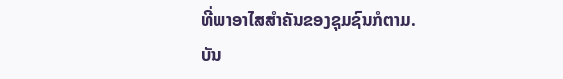ທີ່ພາອາໄສສຳຄັນຂອງຊຸມຊົນກໍຕາມ.
ບັນ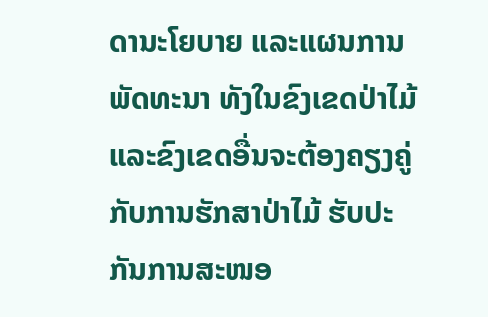ດານະໂຍບາຍ ແລະແຜນການພັດທະນາ ທັງໃນຂົງເຂດປ່າໄມ້ ແລະຂົງເຂດອື່ນຈະຕ້ອງຄຽງຄູ່ກັບການຮັກສາປ່າໄມ້ ຮັບປະກັນການສະໜອ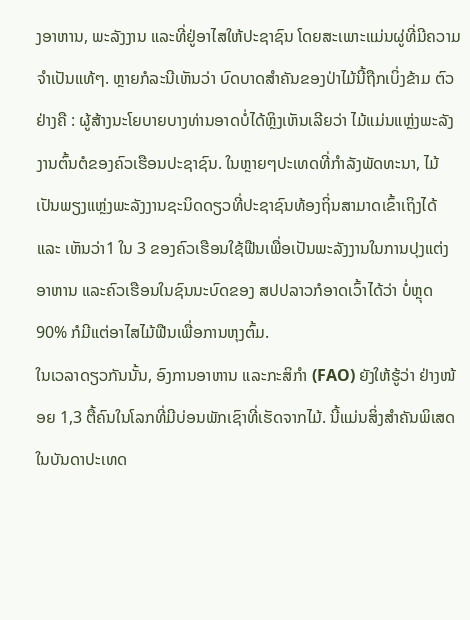ງອາຫານ, ພະລັງງານ ແລະທີ່ຢູ່ອາໄສໃຫ້ປະຊາຊົນ ໂດຍສະເພາະແມ່ນຜູ່ທີ່ມີຄວາມຈຳເປັນແທ້ໆ. ຫຼາຍກໍລະນີເຫັນວ່າ ບົດບາດສຳຄັນຂອງປ່າໄມ້ນີ້ຖືກເບິ່ງຂ້າມ ຕົວຢ່າງຄື : ຜູ້ສ້າງນະໂຍບາຍບາງທ່ານອາດບໍ່ໄດ້ຫຼິງເຫັນເລີຍວ່າ ໄມ້ແມ່ນແຫຼ່ງພະລັງງານຕົ້ນຕໍຂອງຄົວເຮືອນປະຊາຊົນ. ໃນຫຼາຍໆປະເທດທີ່ກຳລັງພັດທະນາ, ໄມ້ເປັນພຽງແຫຼ່ງພະລັງງານຊະນິດດຽວທີ່ປະຊາຊົນທ້ອງຖິ່ນສາມາດເຂົ້າເຖິງໄດ້ ແລະ ເຫັນວ່າ1 ໃນ 3 ຂອງຄົວເຮືອນໃຊ້ຟືນເພື່ອເປັນພະລັງງານໃນການປຸງແຕ່ງອາຫານ ແລະຄົວເຮືອນໃນຊົນນະບົດຂອງ ສປປລາວກໍອາດເວົ້າໄດ້ວ່າ ບໍ່ຫຼຸດ 90% ກໍມີແຕ່ອາໄສໄມ້ຟືນເພື່ອການຫຸງຕົ້ມ.
ໃນເວລາດຽວກັນນັ້ນ, ອົງການອາຫານ ແລະກະສິກຳ (FAO) ຍັງໃຫ້ຮູ້ວ່າ ຢ່າງໜ້ອຍ 1,3 ຕື້ຄົນໃນໂລກທີ່ມີບ່ອນພັກເຊົາທີ່ເຮັດຈາກໄມ້. ນີ້ແມ່ນສິ່ງສຳຄັນພິເສດໃນບັນດາປະເທດ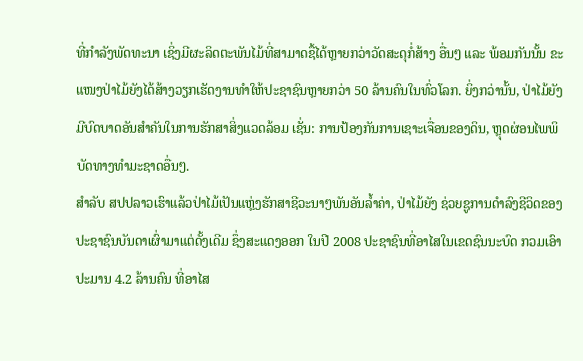ທີ່ກຳລັງພັດທະນາ ເຊິ່ງມີຜະລິດຕະພັນໄມ້ທີ່ສາມາດຊື້ໄດ້ຫຼາຍກວ່າວັດສະດຸກໍ່ສ້າງ ອື່ນໆ ແລະ ພ້ອມກັນນັ້ນ ຂະແໜງປ່າໄມ້ຍັງໄດ້ສ້າງວຽກເຮັດງານທຳໃຫ້ປະຊາຊົນຫຼາຍກວ່າ 50 ລ້ານຄົນໃນທົ່ວໂລກ. ຍິ່ງກວ່ານັ້ນ, ປ່າໄມ້ຍັງມີບົດບາດອັນສຳຄັນໃນການຮັກສາສິ່ງແວດລ້ອມ ເຊັ່ນ: ການປ້ອງກັນການເຊາະເຈື່ອນຂອງດິນ, ຫຼຸດຜ່ອນໄພພິບັດທາງທຳມະຊາດອື່ນໆ.
ສຳລັບ ສປປລາວເຮົາແລ້ວປ່າໄມ້ເປັນແຫຼ່ງຮັກສາຊີວະນາໆພັນອັນລ້ຳຄ່າ, ປ່າໄມ້ຍັງ ຊ່ວຍຊູການດຳລົງຊີວິດຂອງປະຊາຊົນບັນດາເຜົ່າມາແຕ່ດັ້ງເດີມ ຊຶ່ງສະແດງອອກ ໃນປີ 2008 ປະຊາຊົນທີ່ອາໄສໃນເຂດຊົນນະບົດ ກວມເອົາປະມານ 4.2 ລ້ານຄົນ ທີ່ອາໄສ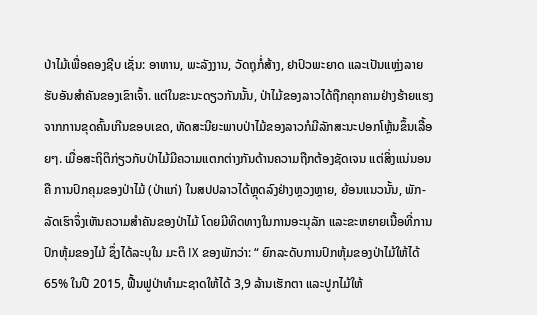ປ່າໄມ້ເພື່ອຄອງຊີບ ເຊັ່ນ: ອາຫານ, ພະລັງງານ, ວັດຖຸກໍ່ສ້າງ, ຢາປົວພະຍາດ ແລະເປັນແຫຼ່ງລາຍຮັບອັນສຳຄັນຂອງເຂົາເຈົ້າ. ແຕ່ໃນຂະນະດຽວກັນນັ້ນ, ປ່າໄມ້ຂອງລາວໄດ້ຖືກຄຸກຄາມຢ່າງຮ້າຍແຮງຈາກການຂຸດຄົ້ນເກີນຂອບເຂດ, ທັດສະນີຍະພາບປ່າໄມ້ຂອງລາວກໍມີລັກສະນະປອກໂຫຼ້ນຂຶ້ນເລື້ອຍໆ. ເມື່ອສະຖິຕິກ່ຽວກັບປ່າໄມ້ມີຄວາມແຕກຕ່າງກັນດ້ານຄວາມຖືກຕ້ອງຊັດເຈນ ແຕ່ສິ່ງແນ່ນອນຄື ການປົກຄຸມຂອງປ່າໄມ້ (ປ່າແກ່) ໃນສປປລາວໄດ້ຫຼຸດລົງຢ່າງຫຼວງຫຼາຍ, ຍ້ອນແນວນັ້ນ, ພັກ-ລັດເຮົາຈຶ່ງເຫັນຄວາມສຳຄັນຂອງປ່າໄມ້ ໂດຍມີທິດທາງໃນການອະນຸລັກ ແລະຂະຫຍາຍເນື້ອທີ່ການປົກຫຸ້ມຂອງໄມ້ ຊຶ່ງໄດ້ລະບຸໃນ ມະຕິ IX ຂອງພັກວ່າ: “ ຍົກລະດັບການປົກຫຸ້ມຂອງປ່າໄມ້ໃຫ້ໄດ້ 65% ໃນປີ 2015, ຟື້ນຟູປ່າທຳມະຊາດໃຫ້ໄດ້ 3,9 ລ້ານເຮັກຕາ ແລະປູກໄມ້ໃຫ້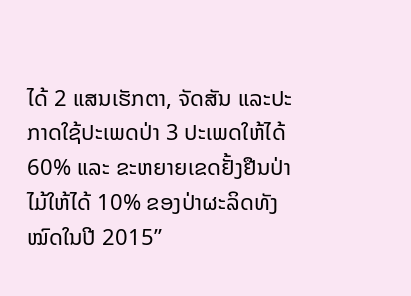ໄດ້ 2 ແສນເຮັກຕາ, ຈັດສັນ ແລະປະກາດໃຊ້ປະເພດປ່າ 3 ປະເພດໃຫ້ໄດ້ 60% ແລະ ຂະຫຍາຍເຂດຢັ້ງຢືນປ່າໄມ້ໃຫ້ໄດ້ 10% ຂອງປ່າຜະລິດທັງໝົດໃນປີ 2015”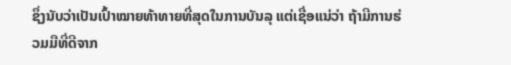ຊຶ່ງນັບວ່າເປັນເປົ້າໝາຍທ້າທາຍທີ່ສຸດໃນການບັນລຸ ແຕ່ເຊື່ອແນ່ວ່າ ຖ້າມີການຮ່ວມມືທີ່ດີຈາກ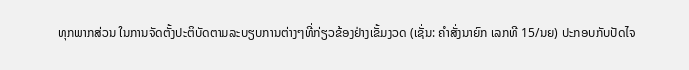ທຸກພາກສ່ວນ ໃນການຈັດຕັ້ງປະຕິບັດຕາມລະບຽບການຕ່າງໆທີ່ກ່ຽວຂ້ອງຢ່າງເຂັ້ມງວດ (ເຊັ່ນ: ຄຳສັ່ງນາຍົກ ເລກທີ 15/ນຍ) ປະກອບກັບປັດໄຈ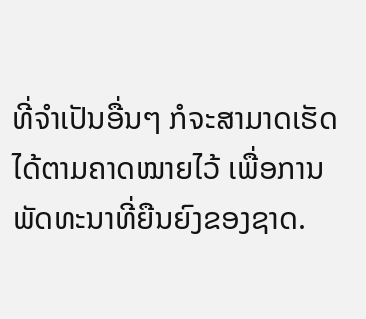ທີ່ຈຳເປັນອື່ນໆ ກໍຈະສາມາດເຮັດໄດ້ຕາມຄາດໝາຍໄວ້ ເພື່ອການພັດທະນາທີ່ຍືນຍົງຂອງຊາດ.